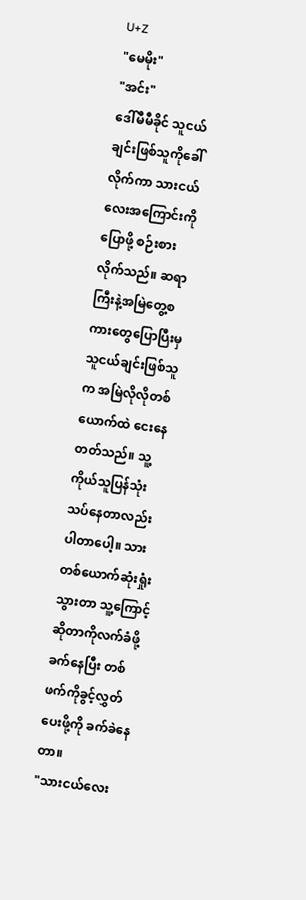U+Z
"မေမိုး"
"အင်း"
ဒေါ်မီမီခိုင် သူငယ်ချင်းဖြစ်သူကိုခေါ်လိုက်ကာ သားငယ်လေးအကြောင်းကိုပြောဖို့ စဉ်းစားလိုက်သည်။ ဆရာကြီးနဲ့အမြဲတွေ့စကားတွေပြောပြီးမှ သူငယ်ချင်းဖြစ်သူက အမြဲလိုလိုတစ်ယောက်ထဲ ငေးနေတတ်သည်။ သူ့ကိုယ်သူပြန်သုံးသပ်နေတာလည်းပါတာပေါ့။ သားတစ်ယောက်ဆုံးရှုံးသွားတာ သူ့ကြောင့်ဆိုတာကိုလက်ခံဖို့ခက်နေပြီး တစ်ဖက်ကိုခွင့်လွှတ်ပေးဖို့ကို ခက်ခဲနေတာ။
"သားငယ်လေး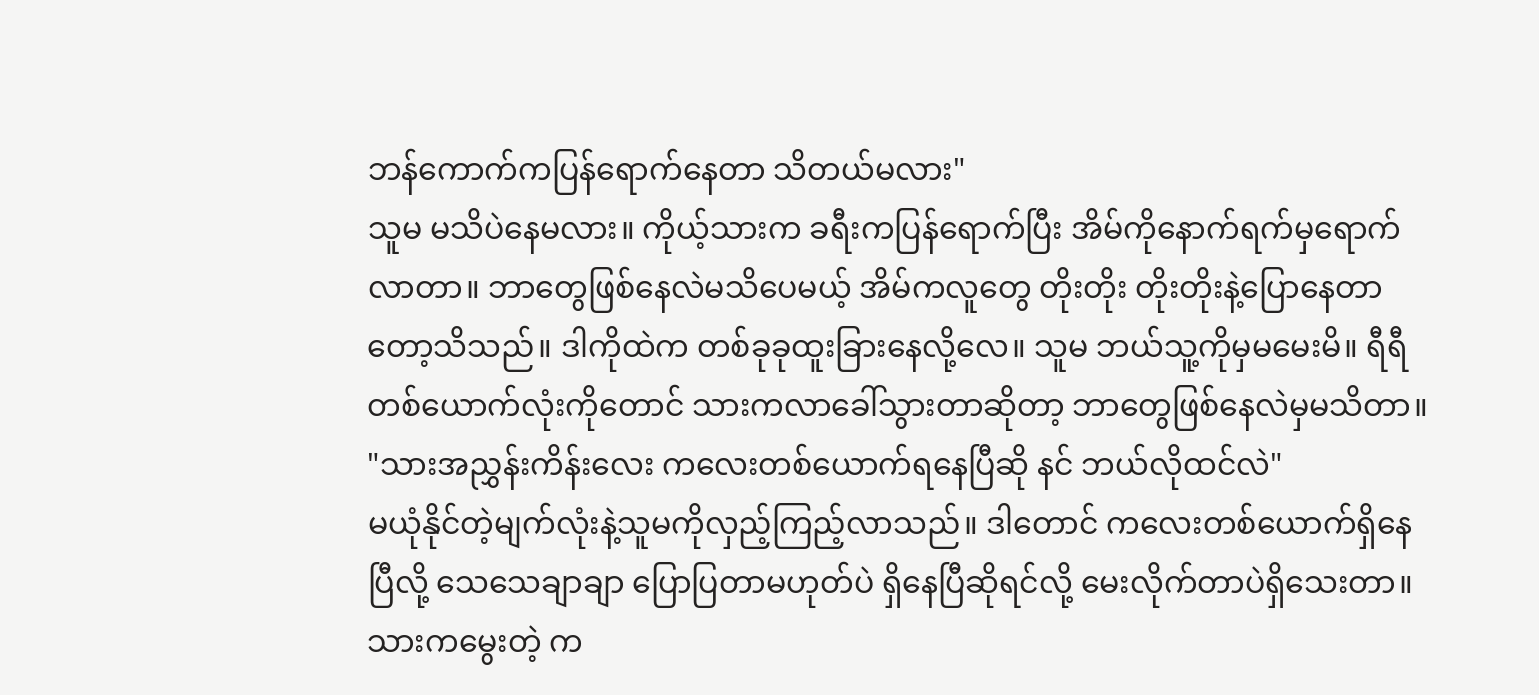ဘန်ကောက်ကပြန်ရောက်နေတာ သိတယ်မလား"
သူမ မသိပဲနေမလား။ ကိုယ့်သားက ခရီးကပြန်ရောက်ပြီး အိမ်ကိုနောက်ရက်မှရောက်လာတာ။ ဘာတွေဖြစ်နေလဲမသိပေမယ့် အိမ်ကလူတွေ တိုးတိုး တိုးတိုးနဲ့ပြောနေတာတော့သိသည်။ ဒါကိုထဲက တစ်ခုခုထူးခြားနေလို့လေ။ သူမ ဘယ်သူ့ကိုမှမမေးမိ။ ရီရီတစ်ယောက်လုံးကိုတောင် သားကလာခေါ်သွားတာဆိုတာ့ ဘာတွေဖြစ်နေလဲမှမသိတာ။
"သားအညွှန်းကိန်းလေး ကလေးတစ်ယောက်ရနေပြီဆို နင် ဘယ်လိုထင်လဲ"
မယုံနိုင်တဲ့မျက်လုံးနဲ့သူမကိုလှည့်ကြည့်လာသည်။ ဒါတောင် ကလေးတစ်ယောက်ရှိနေပြီလို့ သေသေချာချာ ပြောပြတာမဟုတ်ပဲ ရှိနေပြီဆိုရင်လို့ မေးလိုက်တာပဲရှိသေးတာ။ သားကမွေးတဲ့ က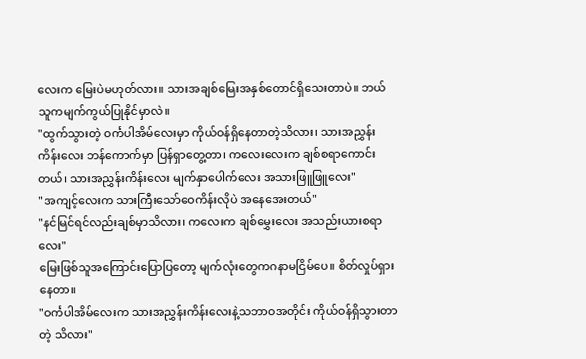လေးက မြေးပဲမဟုတ်လား။ သားအချစ်မြေးအနှစ်တောင်ရှိသေးတာပဲ။ ဘယ်သူကမျက်ကွယ်ပြုနိုင်မှာလဲ။
"ထွက်သွားတဲ့ ဝင်္ကပါအိမ်လေးမှာ ကိုယ်ဝန်ရှိနေတာတဲ့သိလား၊ သားအညွှန်းကိန်းလေး ဘန်ကောက်မှာ ပြန်ရှာတွေ့တာ၊ ကလေးလေးက ချစ်စရာကောင်းတယ်၊ သားအညွှန်းကိန်းလေး မျက်နှာပေါက်လေး အသားဖြူဖြူလေး"
"အကျင့်လေးက သားကြီးသော်ဝေကိန်းလိုပဲ အနေအေးတယ်"
"နင်မြင်ရင်လည်းချစ်မှာသိလား၊ ကလေးက ချစ်မွှေးလေး အသည်းယားစရာလေး"
မြေးဖြစ်သူအကြောင်းပြောပြတော့ မျက်လုံးတွေကဂနာမငြိမ်ပေ။ စိတ်လှုပ်ရှားနေတာ။
"ဝင်္ကပါအိမ်လေးက သားအညွှန်းကိန်းလေးနဲ့သဘာဝအတိုင်း ကိုယ်ဝန်ရှိသွားတာတဲ့ သိလား"